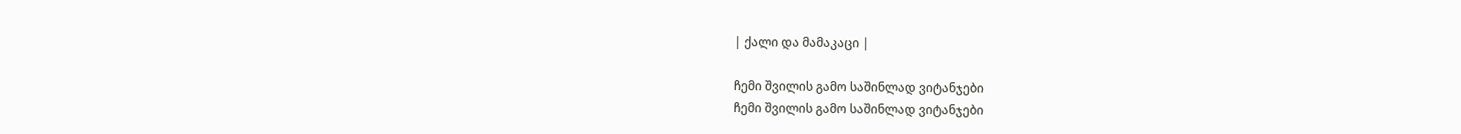| ქალი და მამაკაცი |

ჩემი შვილის გამო საშინლად ვიტანჯები
ჩემი შვილის გამო საშინლად ვიტანჯები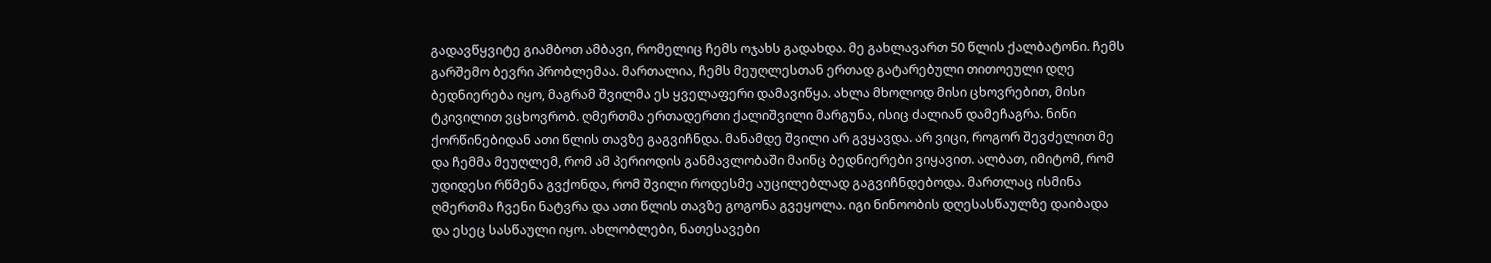გადავწყვიტე გიამბოთ ამბავი, რომელიც ჩემს ოჯახს გადახდა. მე გახლავართ 50 წლის ქალბატონი. ჩემს გარშემო ბევრი პრობლემაა. მართალია, ჩემს მეუღლესთან ერთად გატარებული თითოეული დღე ბედნიერება იყო, მაგრამ შვილმა ეს ყველაფერი დამავიწყა. ახლა მხოლოდ მისი ცხოვრებით, მისი ტკივილით ვცხოვრობ. ღმერთმა ერთადერთი ქალიშვილი მარგუნა, ისიც ძალიან დამეჩაგრა. ნინი ქორწინებიდან ათი წლის თავზე გაგვიჩნდა. მანამდე შვილი არ გვყავდა. არ ვიცი, როგორ შევძელით მე და ჩემმა მეუღლემ, რომ ამ პერიოდის განმავლობაში მაინც ბედნიერები ვიყავით. ალბათ, იმიტომ, რომ უდიდესი რწმენა გვქონდა, რომ შვილი როდესმე აუცილებლად გაგვიჩნდებოდა. მართლაც ისმინა ღმერთმა ჩვენი ნატვრა და ათი წლის თავზე გოგონა გვეყოლა. იგი ნინოობის დღესასწაულზე დაიბადა და ესეც სასწაული იყო. ახლობლები, ნათესავები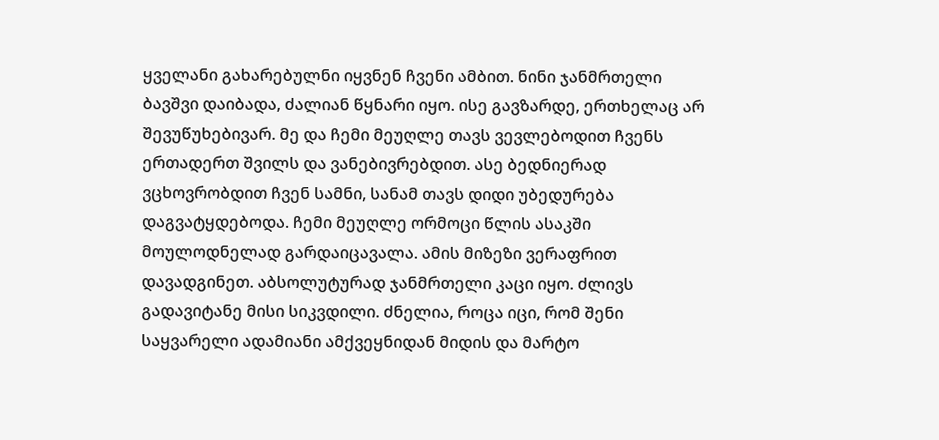ყველანი გახარებულნი იყვნენ ჩვენი ამბით. ნინი ჯანმრთელი ბავშვი დაიბადა, ძალიან წყნარი იყო. ისე გავზარდე, ერთხელაც არ შევუწუხებივარ. მე და ჩემი მეუღლე თავს ვევლებოდით ჩვენს ერთადერთ შვილს და ვანებივრებდით. ასე ბედნიერად ვცხოვრობდით ჩვენ სამნი, სანამ თავს დიდი უბედურება დაგვატყდებოდა. ჩემი მეუღლე ორმოცი წლის ასაკში მოულოდნელად გარდაიცავალა. ამის მიზეზი ვერაფრით დავადგინეთ. აბსოლუტურად ჯანმრთელი კაცი იყო. ძლივს გადავიტანე მისი სიკვდილი. ძნელია, როცა იცი, რომ შენი საყვარელი ადამიანი ამქვეყნიდან მიდის და მარტო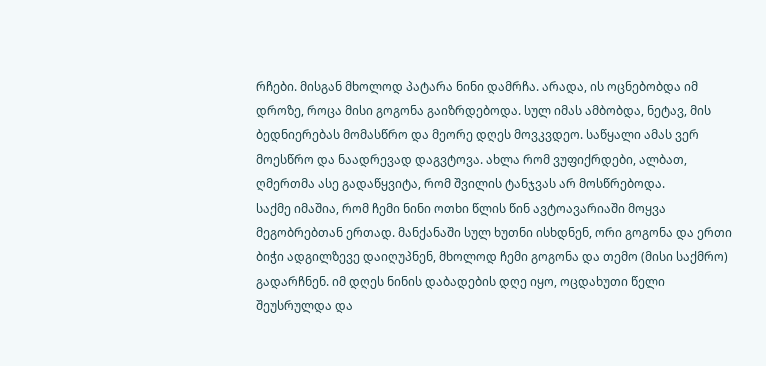რჩები. მისგან მხოლოდ პატარა ნინი დამრჩა. არადა, ის ოცნებობდა იმ დროზე, როცა მისი გოგონა გაიზრდებოდა. სულ იმას ამბობდა, ნეტავ, მის ბედნიერებას მომასწრო და მეორე დღეს მოვკვდეო. საწყალი ამას ვერ მოესწრო და ნაადრევად დაგვტოვა. ახლა რომ ვუფიქრდები, ალბათ, ღმერთმა ასე გადაწყვიტა, რომ შვილის ტანჯვას არ მოსწრებოდა.
საქმე იმაშია, რომ ჩემი ნინი ოთხი წლის წინ ავტოავარიაში მოყვა მეგობრებთან ერთად. მანქანაში სულ ხუთნი ისხდნენ, ორი გოგონა და ერთი ბიჭი ადგილზევე დაიღუპნენ, მხოლოდ ჩემი გოგონა და თემო (მისი საქმრო) გადარჩნენ. იმ დღეს ნინის დაბადების დღე იყო, ოცდახუთი წელი შეუსრულდა და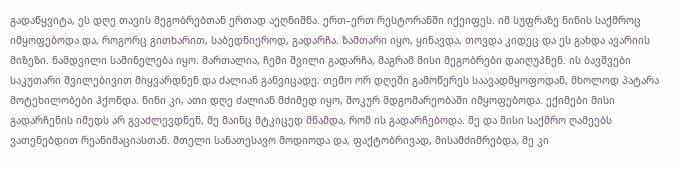გადაწყვიტა, ეს დღე თავის მეგობრებთან ერთად აეღნიშნა. ერთ–ერთ რესტორანში იქეიფეს. იმ სუფრაზე ნინის საქმროც იმყოფებოდა და, როგორც გითხარით, საბედნიეროდ, გადარჩა. ზამთარი იყო, ყინავდა, თოვდა კიდეც და ეს გახდა ავარიის მიზეზი. ნამდვილი საშინელება იყო. მართალია, ჩემი შვილი გადარჩა, მაგრამ მისი მეგობრები დაიღუპნენ. ის ბავშვები საკუთარი შვილებივით მიყვარდნენ და ძალიან განვიცადე. თემო ორ დღეში გამოწერეს საავადმყოფოდან, მხოლოდ პატარა მოტეხილობები ჰქონდა. ნინი კი, ათი დღე ძალიან მძიმედ იყო, შოკურ მდგომარეობაში იმყოფებოდა. ექიმები მისი გადარჩენის იმედს არ გვაძლევდნენ, მე მაინც მტკიცედ მწამდა, რომ ის გადარჩებოდა. მე და მისი საქმრო ღამეებს ვათენებდით რეანიმაციასთან. მთელი სანათესავო მოდიოდა და, ფაქტობრივად, მისამძიმრებდა, მე კი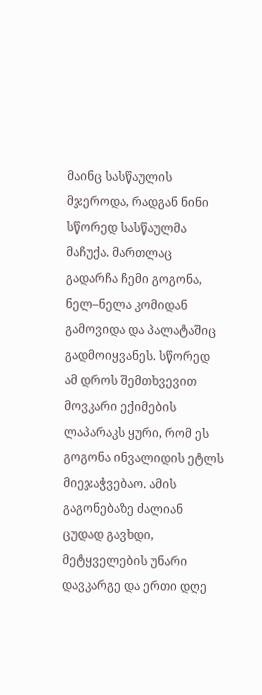მაინც სასწაულის მჯეროდა, რადგან ნინი სწორედ სასწაულმა მაჩუქა. მართლაც გადარჩა ჩემი გოგონა, ნელ–ნელა კომიდან გამოვიდა და პალატაშიც გადმოიყვანეს. სწორედ ამ დროს შემთხვევით მოვკარი ექიმების ლაპარაკს ყური, რომ ეს გოგონა ინვალიდის ეტლს მიეჯაჭვებაო. ამის გაგონებაზე ძალიან ცუდად გავხდი, მეტყველების უნარი დავკარგე და ერთი დღე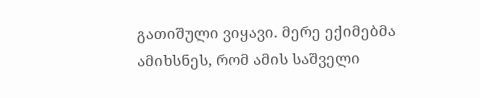გათიშული ვიყავი. მერე ექიმებმა ამიხსნეს, რომ ამის საშველი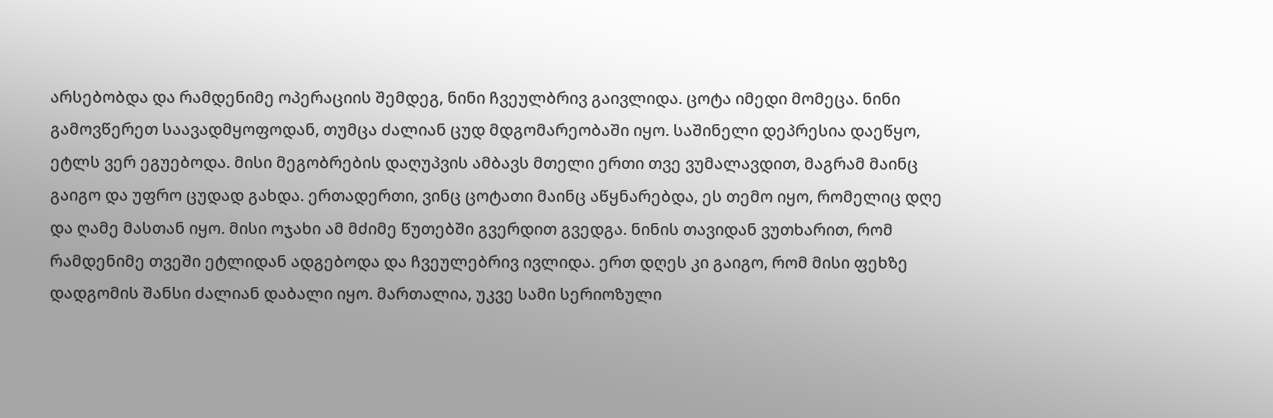არსებობდა და რამდენიმე ოპერაციის შემდეგ, ნინი ჩვეულბრივ გაივლიდა. ცოტა იმედი მომეცა. ნინი გამოვწერეთ საავადმყოფოდან, თუმცა ძალიან ცუდ მდგომარეობაში იყო. საშინელი დეპრესია დაეწყო, ეტლს ვერ ეგუებოდა. მისი მეგობრების დაღუპვის ამბავს მთელი ერთი თვე ვუმალავდით, მაგრამ მაინც გაიგო და უფრო ცუდად გახდა. ერთადერთი, ვინც ცოტათი მაინც აწყნარებდა, ეს თემო იყო, რომელიც დღე და ღამე მასთან იყო. მისი ოჯახი ამ მძიმე წუთებში გვერდით გვედგა. ნინის თავიდან ვუთხარით, რომ რამდენიმე თვეში ეტლიდან ადგებოდა და ჩვეულებრივ ივლიდა. ერთ დღეს კი გაიგო, რომ მისი ფეხზე დადგომის შანსი ძალიან დაბალი იყო. მართალია, უკვე სამი სერიოზული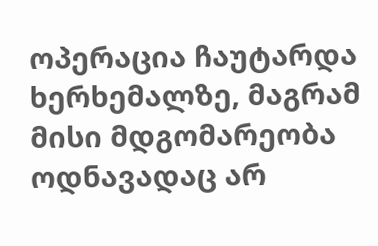ოპერაცია ჩაუტარდა ხერხემალზე, მაგრამ მისი მდგომარეობა ოდნავადაც არ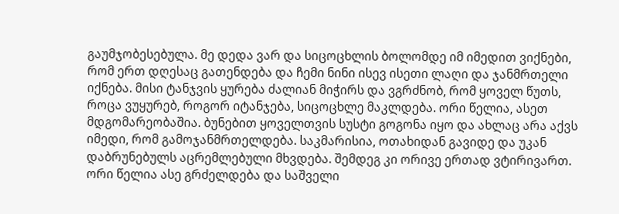გაუმჯობესებულა. მე დედა ვარ და სიცოცხლის ბოლომდე იმ იმედით ვიქნები, რომ ერთ დღესაც გათენდება და ჩემი ნინი ისევ ისეთი ლაღი და ჯანმრთელი იქნება. მისი ტანჯვის ყურება ძალიან მიჭირს და ვგრძნობ, რომ ყოველ წუთს, როცა ვუყურებ, როგორ იტანჯება, სიცოცხლე მაკლდება. ორი წელია, ასეთ მდგომარეობაშია. ბუნებით ყოველთვის სუსტი გოგონა იყო და ახლაც არა აქვს იმედი, რომ გამოჯანმრთელდება. საკმარისია, ოთახიდან გავიდე და უკან დაბრუნებულს აცრემლებული მხვდება. შემდეგ კი ორივე ერთად ვტირივართ. ორი წელია ასე გრძელდება და საშველი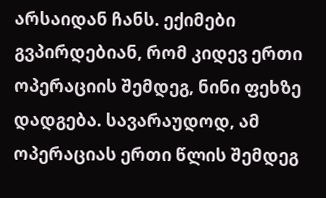არსაიდან ჩანს. ექიმები გვპირდებიან, რომ კიდევ ერთი ოპერაციის შემდეგ, ნინი ფეხზე დადგება. სავარაუდოდ, ამ ოპერაციას ერთი წლის შემდეგ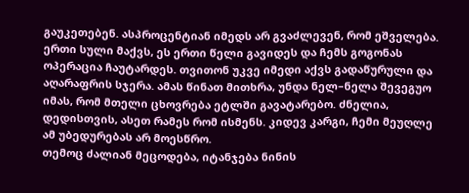გაუკეთებენ. ასპროცენტიან იმედს არ გვაძლევენ, რომ ეშველება. ერთი სული მაქვს, ეს ერთი წელი გავიდეს და ჩემს გოგონას ოპერაცია ჩაუტარდეს. თვითონ უკვე იმედი აქვს გადაწურული და აღარაფრის სჯერა. ამას წინათ მითხრა, უნდა ნელ–ნელა შევეგუო იმას, რომ მთელი ცხოვრება ეტლში გავატარებო. ძნელია, დედისთვის, ასეთ რამეს რომ ისმენს. კიდევ კარგი, ჩემი მეუღლე ამ უბედურებას არ მოესწრო.
თემოც ძალიან მეცოდება, იტანჯება ნინის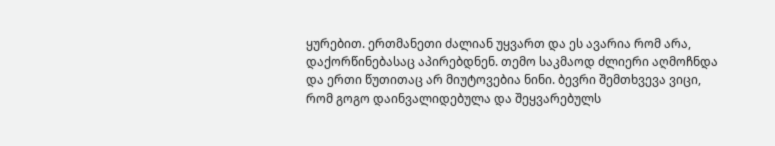ყურებით. ერთმანეთი ძალიან უყვართ და ეს ავარია რომ არა, დაქორწინებასაც აპირებდნენ. თემო საკმაოდ ძლიერი აღმოჩნდა და ერთი წუთითაც არ მიუტოვებია ნინი. ბევრი შემთხვევა ვიცი, რომ გოგო დაინვალიდებულა და შეყვარებულს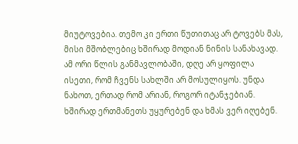მიუტოვებია. თემო კი ერთი წუთითაც არ ტოვებს მას, მისი მშობლებიც ხშირად მოდიან ნინის სანახავად. ამ ორი წლის განმავლობაში, დღე არ ყოფილა ისეთი, რომ ჩვენს სახლში არ მოსულიყოს. უნდა ნახოთ, ერთად რომ არიან, როგორ იტანჯებიან. ხშირად ერთმანეთს უყურებენ და ხმას ვერ იღებენ.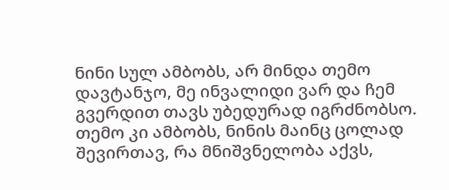ნინი სულ ამბობს, არ მინდა თემო დავტანჯო, მე ინვალიდი ვარ და ჩემ გვერდით თავს უბედურად იგრძნობსო. თემო კი ამბობს, ნინის მაინც ცოლად შევირთავ, რა მნიშვნელობა აქვს,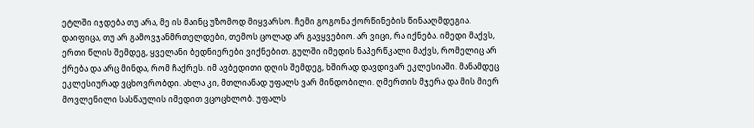ეტლში იჯდება თუ არა, მე ის მაინც უზომოდ მიყვარსო. ჩემი გოგონა ქორწინების წინააღმდეგია. დაიფიცა, თუ არ გამოვჯანმრთელდები, თემოს ცოლად არ გავყვებიო. არ ვიცი, რა იქნება. იმედი მაქვს, ერთი წლის შემდეგ, ყველანი ბედნიერები ვიქნებით. გულში იმედის ნაპერწკალი მაქვს, რომელიც არ ქრება და არც მინდა, რომ ჩაქრეს. იმ ავბედითი დღის შემდეგ, ხშირად დავდივარ ეკლესიაში. მანამდეც ეკლესიურად ვცხოვრობდი. ახლა კი, მთლიანად უფალს ვარ მინდობილი. ღმერთის მჯერა და მის მიერ მოვლენილი სასწაულის იმედით ვცოცხლობ. უფალს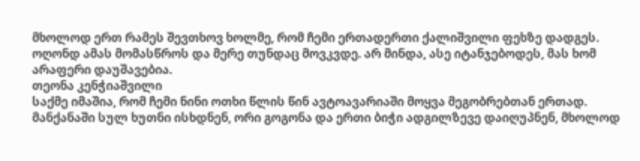მხოლოდ ერთ რამეს შევთხოვ ხოლმე, რომ ჩემი ერთადერთი ქალიშვილი ფეხზე დადგეს. ოღონდ ამას მომასწროს და მერე თუნდაც მოვკვდე. არ მინდა, ასე იტანჯებოდეს, მას ხომ არაფერი დაუშავებია.
თეონა კენჭიაშვილი
საქმე იმაშია, რომ ჩემი ნინი ოთხი წლის წინ ავტოავარიაში მოყვა მეგობრებთან ერთად. მანქანაში სულ ხუთნი ისხდნენ, ორი გოგონა და ერთი ბიჭი ადგილზევე დაიღუპნენ, მხოლოდ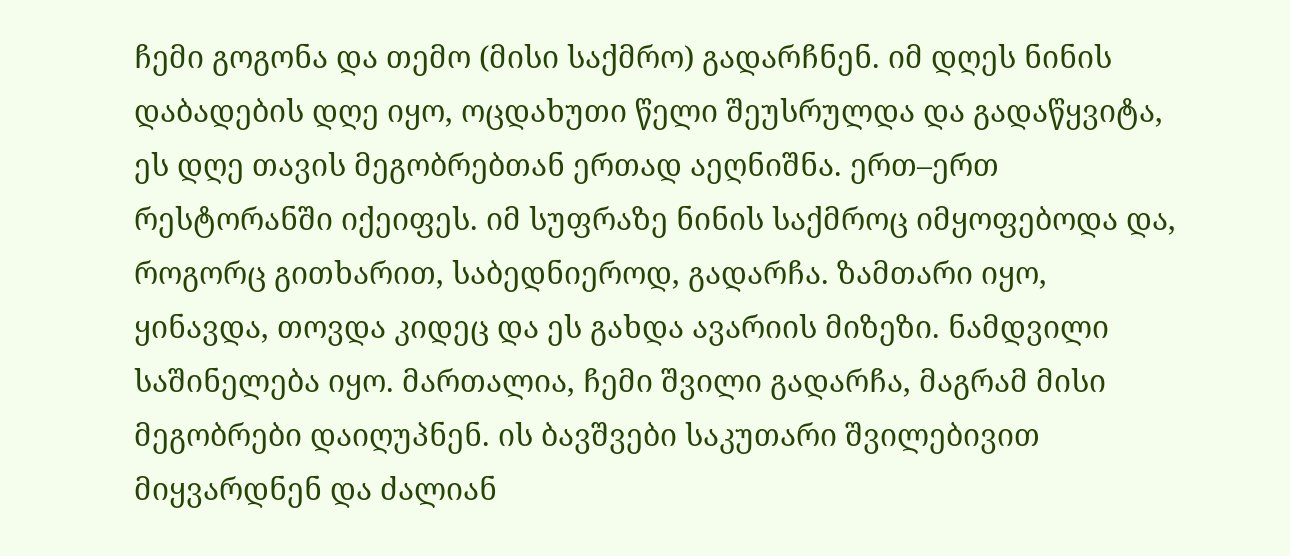ჩემი გოგონა და თემო (მისი საქმრო) გადარჩნენ. იმ დღეს ნინის დაბადების დღე იყო, ოცდახუთი წელი შეუსრულდა და გადაწყვიტა, ეს დღე თავის მეგობრებთან ერთად აეღნიშნა. ერთ–ერთ რესტორანში იქეიფეს. იმ სუფრაზე ნინის საქმროც იმყოფებოდა და, როგორც გითხარით, საბედნიეროდ, გადარჩა. ზამთარი იყო, ყინავდა, თოვდა კიდეც და ეს გახდა ავარიის მიზეზი. ნამდვილი საშინელება იყო. მართალია, ჩემი შვილი გადარჩა, მაგრამ მისი მეგობრები დაიღუპნენ. ის ბავშვები საკუთარი შვილებივით მიყვარდნენ და ძალიან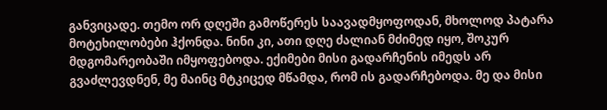განვიცადე. თემო ორ დღეში გამოწერეს საავადმყოფოდან, მხოლოდ პატარა მოტეხილობები ჰქონდა. ნინი კი, ათი დღე ძალიან მძიმედ იყო, შოკურ მდგომარეობაში იმყოფებოდა. ექიმები მისი გადარჩენის იმედს არ გვაძლევდნენ, მე მაინც მტკიცედ მწამდა, რომ ის გადარჩებოდა. მე და მისი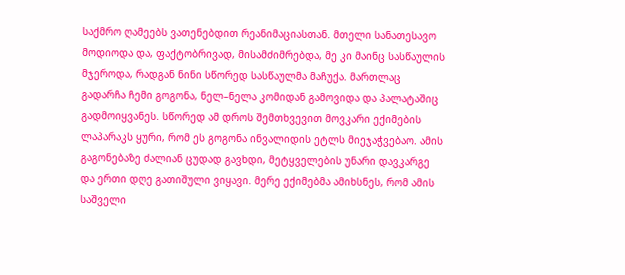საქმრო ღამეებს ვათენებდით რეანიმაციასთან. მთელი სანათესავო მოდიოდა და, ფაქტობრივად, მისამძიმრებდა, მე კი მაინც სასწაულის მჯეროდა, რადგან ნინი სწორედ სასწაულმა მაჩუქა. მართლაც გადარჩა ჩემი გოგონა, ნელ–ნელა კომიდან გამოვიდა და პალატაშიც გადმოიყვანეს. სწორედ ამ დროს შემთხვევით მოვკარი ექიმების ლაპარაკს ყური, რომ ეს გოგონა ინვალიდის ეტლს მიეჯაჭვებაო. ამის გაგონებაზე ძალიან ცუდად გავხდი, მეტყველების უნარი დავკარგე და ერთი დღე გათიშული ვიყავი. მერე ექიმებმა ამიხსნეს, რომ ამის საშველი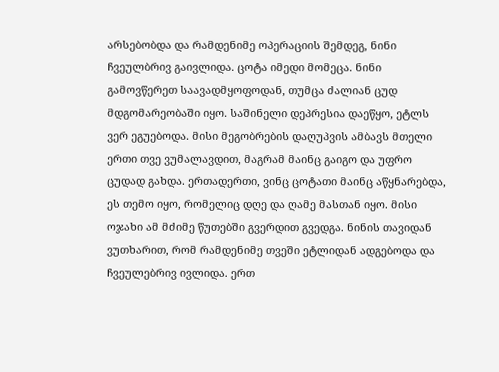არსებობდა და რამდენიმე ოპერაციის შემდეგ, ნინი ჩვეულბრივ გაივლიდა. ცოტა იმედი მომეცა. ნინი გამოვწერეთ საავადმყოფოდან, თუმცა ძალიან ცუდ მდგომარეობაში იყო. საშინელი დეპრესია დაეწყო, ეტლს ვერ ეგუებოდა. მისი მეგობრების დაღუპვის ამბავს მთელი ერთი თვე ვუმალავდით, მაგრამ მაინც გაიგო და უფრო ცუდად გახდა. ერთადერთი, ვინც ცოტათი მაინც აწყნარებდა, ეს თემო იყო, რომელიც დღე და ღამე მასთან იყო. მისი ოჯახი ამ მძიმე წუთებში გვერდით გვედგა. ნინის თავიდან ვუთხარით, რომ რამდენიმე თვეში ეტლიდან ადგებოდა და ჩვეულებრივ ივლიდა. ერთ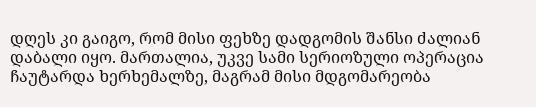დღეს კი გაიგო, რომ მისი ფეხზე დადგომის შანსი ძალიან დაბალი იყო. მართალია, უკვე სამი სერიოზული ოპერაცია ჩაუტარდა ხერხემალზე, მაგრამ მისი მდგომარეობა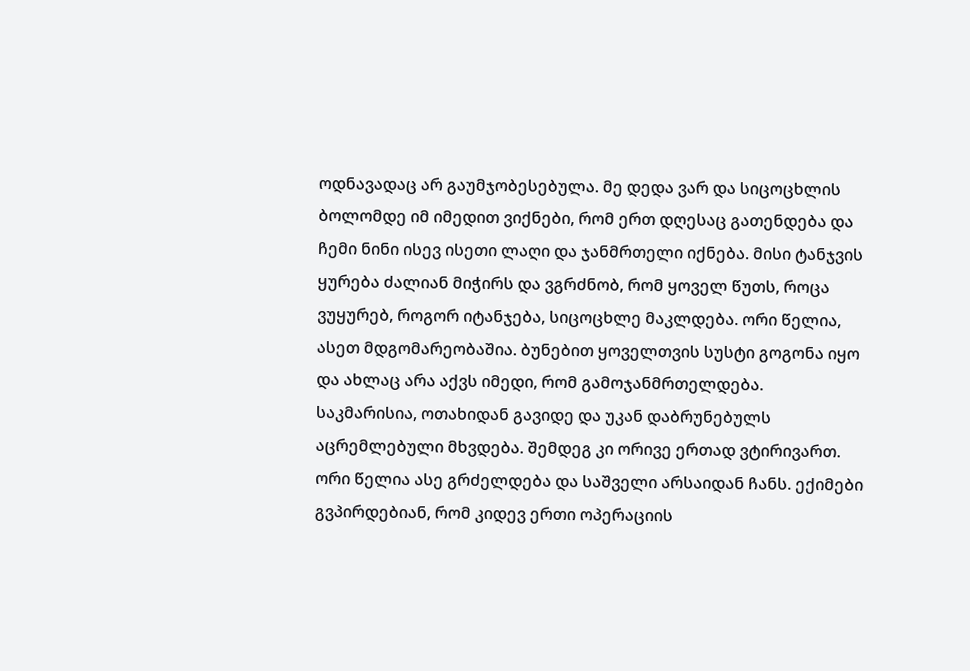ოდნავადაც არ გაუმჯობესებულა. მე დედა ვარ და სიცოცხლის ბოლომდე იმ იმედით ვიქნები, რომ ერთ დღესაც გათენდება და ჩემი ნინი ისევ ისეთი ლაღი და ჯანმრთელი იქნება. მისი ტანჯვის ყურება ძალიან მიჭირს და ვგრძნობ, რომ ყოველ წუთს, როცა ვუყურებ, როგორ იტანჯება, სიცოცხლე მაკლდება. ორი წელია, ასეთ მდგომარეობაშია. ბუნებით ყოველთვის სუსტი გოგონა იყო და ახლაც არა აქვს იმედი, რომ გამოჯანმრთელდება. საკმარისია, ოთახიდან გავიდე და უკან დაბრუნებულს აცრემლებული მხვდება. შემდეგ კი ორივე ერთად ვტირივართ. ორი წელია ასე გრძელდება და საშველი არსაიდან ჩანს. ექიმები გვპირდებიან, რომ კიდევ ერთი ოპერაციის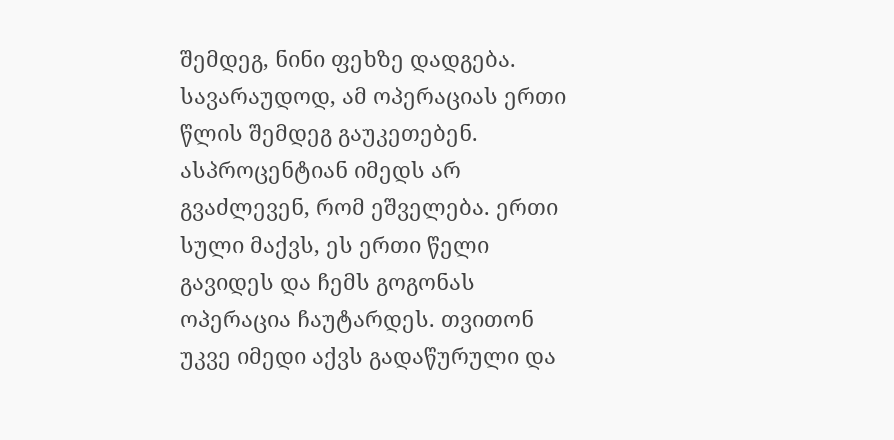შემდეგ, ნინი ფეხზე დადგება. სავარაუდოდ, ამ ოპერაციას ერთი წლის შემდეგ გაუკეთებენ. ასპროცენტიან იმედს არ გვაძლევენ, რომ ეშველება. ერთი სული მაქვს, ეს ერთი წელი გავიდეს და ჩემს გოგონას ოპერაცია ჩაუტარდეს. თვითონ უკვე იმედი აქვს გადაწურული და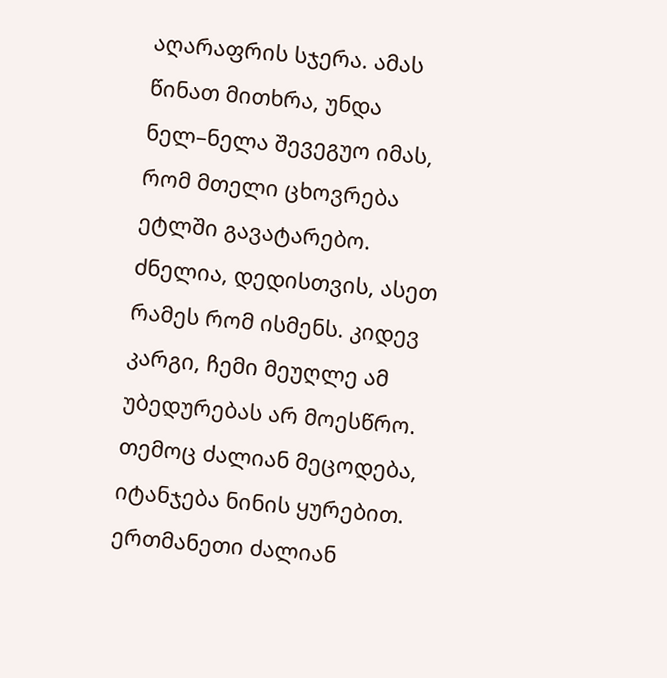აღარაფრის სჯერა. ამას წინათ მითხრა, უნდა ნელ–ნელა შევეგუო იმას, რომ მთელი ცხოვრება ეტლში გავატარებო. ძნელია, დედისთვის, ასეთ რამეს რომ ისმენს. კიდევ კარგი, ჩემი მეუღლე ამ უბედურებას არ მოესწრო.
თემოც ძალიან მეცოდება, იტანჯება ნინის ყურებით. ერთმანეთი ძალიან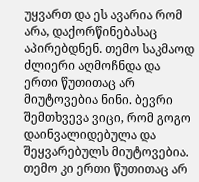უყვართ და ეს ავარია რომ არა, დაქორწინებასაც აპირებდნენ. თემო საკმაოდ ძლიერი აღმოჩნდა და ერთი წუთითაც არ მიუტოვებია ნინი. ბევრი შემთხვევა ვიცი, რომ გოგო დაინვალიდებულა და შეყვარებულს მიუტოვებია. თემო კი ერთი წუთითაც არ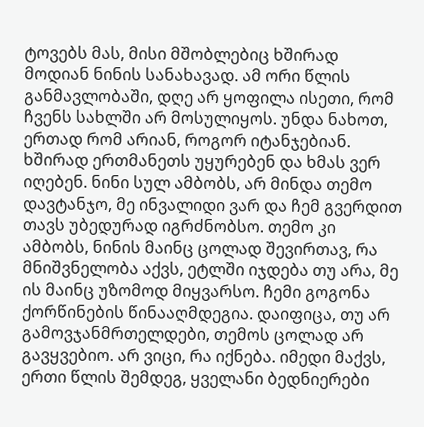ტოვებს მას, მისი მშობლებიც ხშირად მოდიან ნინის სანახავად. ამ ორი წლის განმავლობაში, დღე არ ყოფილა ისეთი, რომ ჩვენს სახლში არ მოსულიყოს. უნდა ნახოთ, ერთად რომ არიან, როგორ იტანჯებიან. ხშირად ერთმანეთს უყურებენ და ხმას ვერ იღებენ. ნინი სულ ამბობს, არ მინდა თემო დავტანჯო, მე ინვალიდი ვარ და ჩემ გვერდით თავს უბედურად იგრძნობსო. თემო კი ამბობს, ნინის მაინც ცოლად შევირთავ, რა მნიშვნელობა აქვს, ეტლში იჯდება თუ არა, მე ის მაინც უზომოდ მიყვარსო. ჩემი გოგონა ქორწინების წინააღმდეგია. დაიფიცა, თუ არ გამოვჯანმრთელდები, თემოს ცოლად არ გავყვებიო. არ ვიცი, რა იქნება. იმედი მაქვს, ერთი წლის შემდეგ, ყველანი ბედნიერები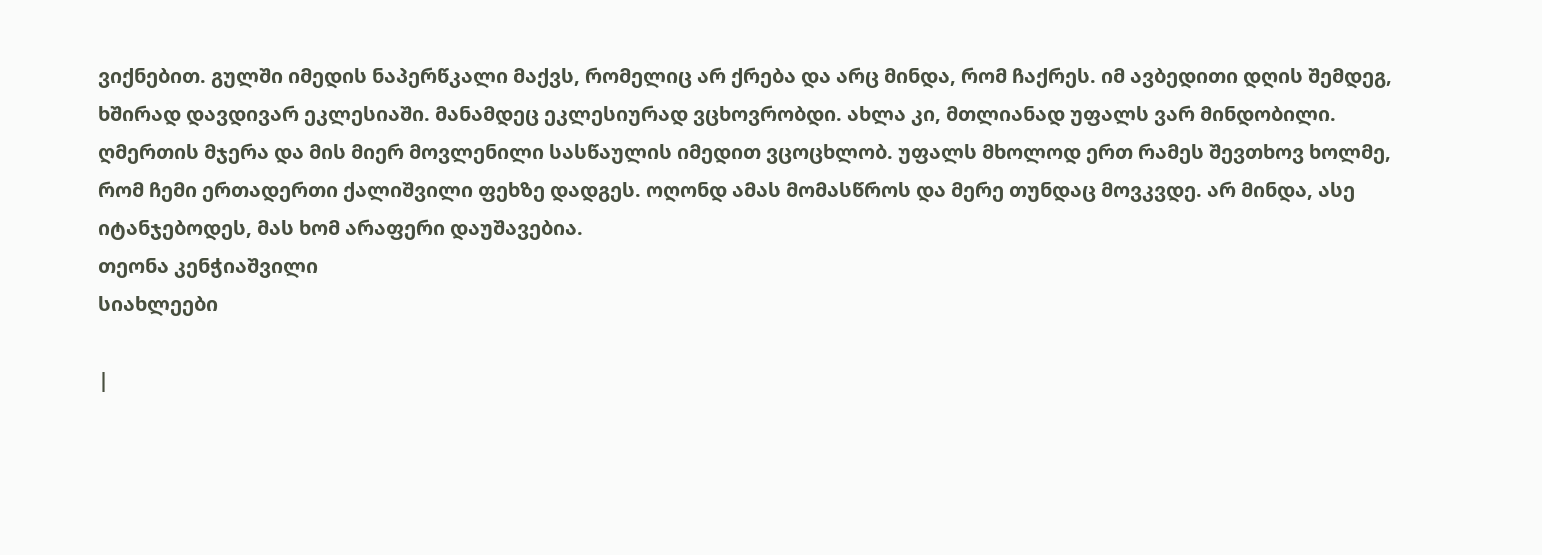ვიქნებით. გულში იმედის ნაპერწკალი მაქვს, რომელიც არ ქრება და არც მინდა, რომ ჩაქრეს. იმ ავბედითი დღის შემდეგ, ხშირად დავდივარ ეკლესიაში. მანამდეც ეკლესიურად ვცხოვრობდი. ახლა კი, მთლიანად უფალს ვარ მინდობილი. ღმერთის მჯერა და მის მიერ მოვლენილი სასწაულის იმედით ვცოცხლობ. უფალს მხოლოდ ერთ რამეს შევთხოვ ხოლმე, რომ ჩემი ერთადერთი ქალიშვილი ფეხზე დადგეს. ოღონდ ამას მომასწროს და მერე თუნდაც მოვკვდე. არ მინდა, ასე იტანჯებოდეს, მას ხომ არაფერი დაუშავებია.
თეონა კენჭიაშვილი
სიახლეები

|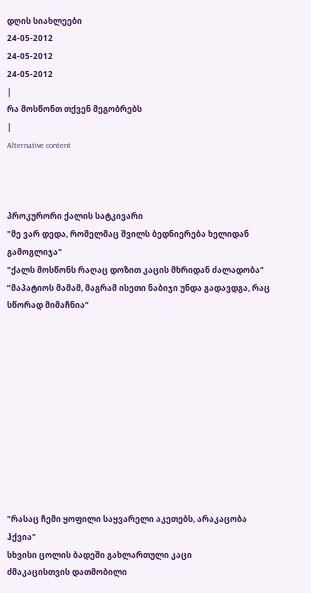დღის სიახლეები
24-05-2012
24-05-2012
24-05-2012
|
რა მოსწონთ თქვენ მეგობრებს
|
Alternative content



პროკურორი ქალის სატკივარი
"მე ვარ დედა, რომელმაც შვილს ბედნიერება ხელიდან გამოგლიჯა"
"ქალს მოსწონს რაღაც დოზით კაცის მხრიდან ძალადობა"
”მაპატიოს მამამ, მაგრამ ისეთი ნაბიჯი უნდა გადავდგა, რაც სწორად მიმაჩნია”











"რასაც ჩემი ყოფილი საყვარელი აკეთებს, არაკაცობა ჰქვია"
სხვისი ცოლის ბადეში გახლართული კაცი
ძმაკაცისთვის დათმობილი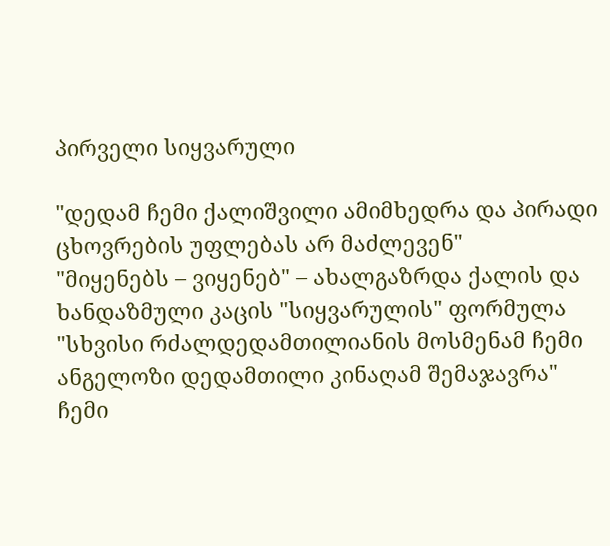პირველი სიყვარული

"დედამ ჩემი ქალიშვილი ამიმხედრა და პირადი ცხოვრების უფლებას არ მაძლევენ"
"მიყენებს – ვიყენებ" – ახალგაზრდა ქალის და ხანდაზმული კაცის "სიყვარულის" ფორმულა
"სხვისი რძალდედამთილიანის მოსმენამ ჩემი ანგელოზი დედამთილი კინაღამ შემაჯავრა"
ჩემი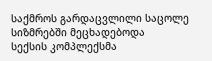საქმროს გარდაცვლილი საცოლე სიზმრებში მეცხადებოდა
სექსის კომპლექსმა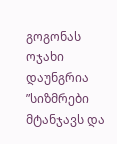გოგონას ოჯახი დაუნგრია
”სიზმრები მტანჯავს და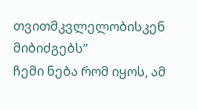თვითმკვლელობისკენ მიბიძგებს”
ჩემი ნება რომ იყოს, ამ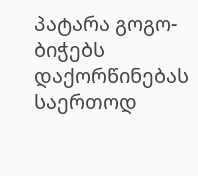პატარა გოგო-ბიჭებს დაქორწინებას საერთოდ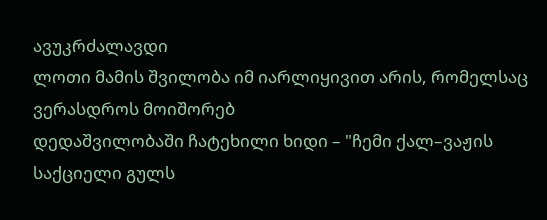ავუკრძალავდი
ლოთი მამის შვილობა იმ იარლიყივით არის, რომელსაც ვერასდროს მოიშორებ
დედაშვილობაში ჩატეხილი ხიდი – "ჩემი ქალ–ვაჟის საქციელი გულს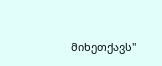მიხეთქავს"